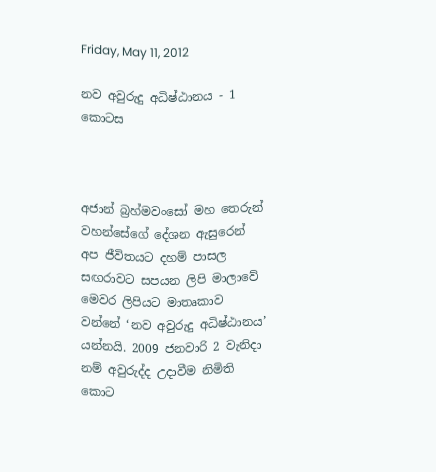Friday, May 11, 2012

නව අවුරුදු අධිෂ්ඨානය - 1 කොටස



අජාන් බ්‍රහ්මවංසෝ මහ තෙරුන් වහන්සේගේ දේශන ඇසුරෙන් අප ජීවිතයට දහම් පාසල සඟරාවට සපයන ලිපි මාලාවේ මෙවර ලිපියට මාතෘකාව වන්නේ ‘නව අවුරුදු අධිෂ්ඨානය’ යන්නයි. 2009 ජනවාරි 2 වැනිදා නම් අවුරුද්ද උදාවීම නිමිති කොට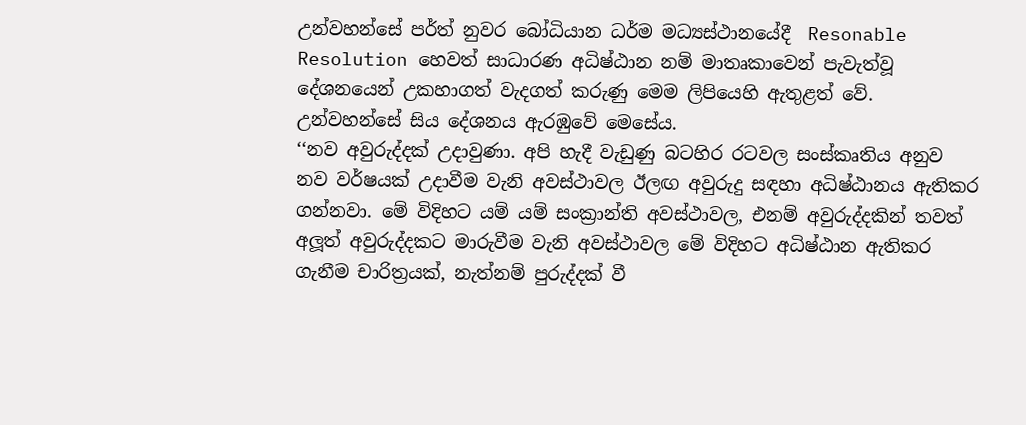උන්වහන්සේ පර්ත් නුවර බෝධියාන ධර්ම මධ්‍යස්ථානයේදී  Resonable Resolution හෙවත් සාධාරණ අධිෂ්ඨාන නම් මාතෘකාවෙන් පැවැත්වූ දේශනයෙන් උකහාගත් වැදගත් කරුණු මෙම ලිපියෙහි ඇතුළත් වේ.
උන්වහන්සේ සිය දේශනය ඇරඹුවේ මෙසේය.
‘‘නව අවුරුද්දක් උදාවුණා. අපි හැදී වැඩුණු බටහිර රටවල සංස්කෘතිය අනුව නව වර්ෂයක් උදාවීම වැනි අවස්ථාවල ඊලඟ අවුරුදු සඳහා අධිෂ්ඨානය ඇතිකර ගන්නවා. මේ විදිහට යම් යම් සංක්‍රාන්ති අවස්ථාවල, එනම් අවුරුද්දකින් තවත් අලූත් අවුරුද්දකට මාරුවීම වැනි අවස්ථාවල මේ විදිහට අධිෂ්ඨාන ඇතිකර ගැනීම චාරිත්‍රයක්, නැත්නම් පුරුද්දක් වී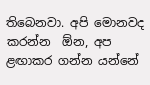තිබෙනවා. අපි මොනවද කරන්න  ඕන, අප ළඟාකර ගන්න යන්නේ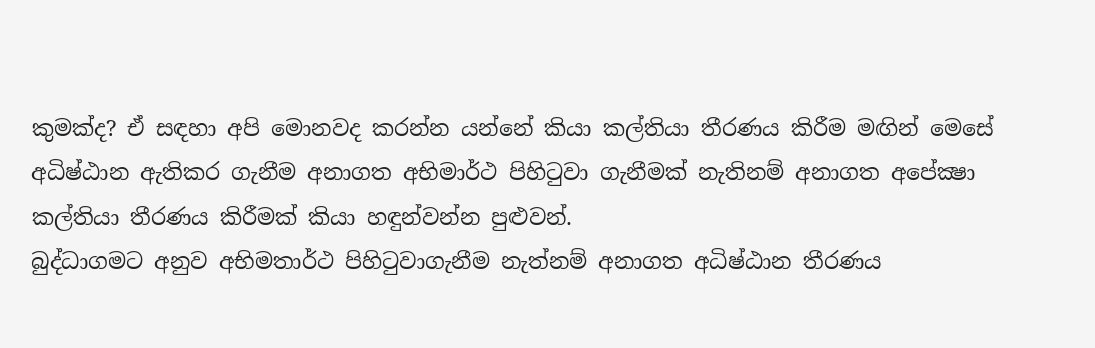කුමක්ද? ඒ සඳහා අපි මොනවද කරන්න යන්නේ කියා කල්තියා තීරණය කිරීම මඟින් මෙසේ අධිෂ්ඨාන ඇතිකර ගැනීම අනාගත අභිමාර්ථ පිහිටුවා ගැනීමක් නැතිනම් අනාගත අපේක්‍ෂා කල්තියා තීරණය කිරීමක් කියා හඳුන්වන්න පුළුවන්.
බුද්ධාගමට අනුව අභිමතාර්ථ පිහිටුවාගැනීම නැත්නම් අනාගත අධිෂ්ඨාන තීරණය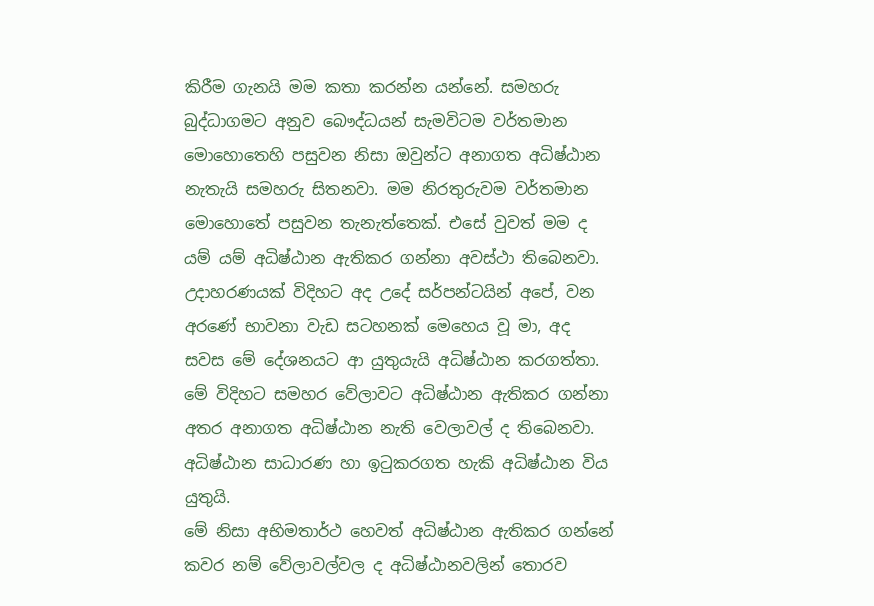කිරීම ගැනයි මම කතා කරන්න යන්නේ. සමහරු බුද්ධාගමට අනුව බෞද්ධයන් සැමවිටම වර්තමාන මොහොතෙහි පසුවන නිසා ඔවුන්ට අනාගත අධිෂ්ඨාන නැතැයි සමහරු සිතනවා. මම නිරතුරුවම වර්තමාන මොහොතේ පසුවන තැනැත්තෙක්. එසේ වුවත් මම ද යම් යම් අධිෂ්ඨාන ඇතිකර ගන්නා අවස්ථා තිබෙනවා. උදාහරණයක් විදිහට අද උදේ සර්පන්ටයින් අපේ, වන අරණේ භාවනා වැඩ සටහනක් මෙහෙය වූ මා, අද සවස මේ දේශනයට ආ යුතුයැයි අධිෂ්ඨාන කරගත්තා. මේ විදිහට සමහර වේලාවට අධිෂ්ඨාන ඇතිකර ගන්නා අතර අනාගත අධිෂ්ඨාන නැති වෙලාවල් ද තිබෙනවා.
අධිෂ්ඨාන සාධාරණ හා ඉටුකරගත හැකි අධිෂ්ඨාන විය යුතුයි.
මේ නිසා අභිමතාර්ථ හෙවත් අධිෂ්ඨාන ඇතිකර ගන්නේ කවර නම් වේලාවල්වල ද අධිෂ්ඨානවලින් තොරව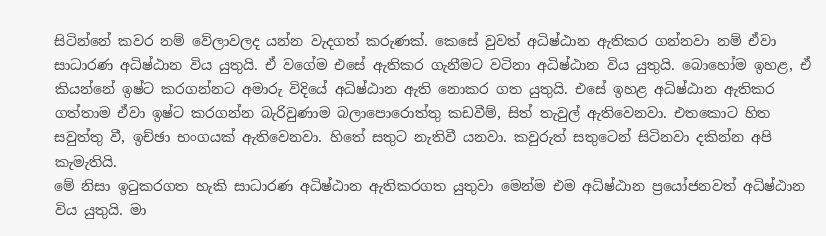සිටින්නේ කවර නම් වේලාවලද යන්න වැදගත් කරුණක්. කෙසේ වුවත් අධිෂ්ඨාන ඇතිකර ගන්නවා නම් ඒවා සාධාරණ අධිෂ්ඨාන විය යුතුයි. ඒ වගේම එසේ ඇතිකර ගැනීමට වටිනා අධිෂ්ඨාන විය යුතුයි. බොහෝම ඉහළ, ඒ කියන්නේ ඉෂ්ට කරගන්නට අමාරු විදියේ අධිෂ්ඨාන ඇති නොකර ගත යුතුයි. එසේ ඉහළ අධිෂ්ඨාන ඇතිකර ගත්තාම ඒවා ඉෂ්ට කරගන්න බැරිවුණාම බලාපොරොත්තු කඩවීම්, සිත් තැවුල් ඇතිවෙනවා. එතකොට හිත සවුත්තු වී, ඉච්ඡා භංගයක් ඇතිවෙනවා. හිතේ සතුට නැතිවී යනවා. කවුරුත් සතුටෙන් සිටිනවා දකින්න අපි කැමැතියි.
මේ නිසා ඉටුකරගත හැකි සාධාරණ අධිෂ්ඨාන ඇතිකරගත යුතුවා මෙන්ම එම අධිෂ්ඨාන ප්‍රයෝජනවත් අධිෂ්ඨාන විය යුතුයි. මා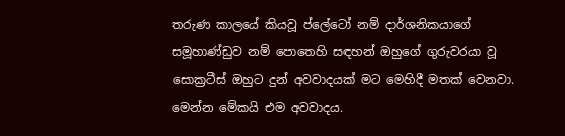තරුණ කාලයේ කියවූ ප්ලේටෝ නම් දාර්ශනිකයාගේ සමූහාණ්ඩුව නම් පොතෙහි සඳහන් ඔහුගේ ගුරුවරයා වූ සොක්‍රටීස් ඔහුට දුන් අවවාදයක් මට මෙහිදී මතක් වෙනවා. මෙන්න මේකයි එම අවවාදය.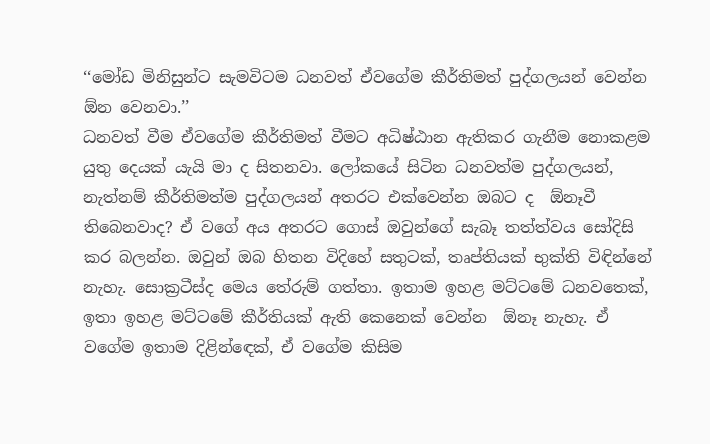‘‘මෝඩ මිනිසුන්ට සැමවිටම ධනවත් ඒවගේම කීර්තිමත් පුද්ගලයන් වෙන්න  ඕන වෙනවා.’’
ධනවත් වීම ඒවගේම කීර්තිමත් වීමට අධිෂ්ඨාන ඇතිකර ගැනීම නොකළම යුතු දෙයක් යැයි මා ද සිතනවා. ලෝකයේ සිටින ධනවත්ම පුද්ගලයන්, නැත්නම් කීර්තිමත්ම පුද්ගලයන් අතරට එක්වෙන්න ඔබට ද  ඕනෑවී තිබෙනවාද? ඒ වගේ අය අතරට ගොස් ඔවුන්ගේ සැබෑ තත්ත්වය සෝදිසි කර බලන්න. ඔවුන් ඔබ හිතන විදිහේ සතුටක්, තෘප්තියක් භුක්ති විඳින්නේ නැහැ. සොක්‍රටීස්ද මෙය තේරුම් ගත්තා. ඉතාම ඉහළ මට්ටමේ ධනවතෙක්, ඉතා ඉහළ මට්ටමේ කීර්තියක් ඇති කෙනෙක් වෙන්න  ඕනෑ නැහැ. ඒ වගේම ඉතාම දිළින්ඳෙක්, ඒ වගේම කිසිම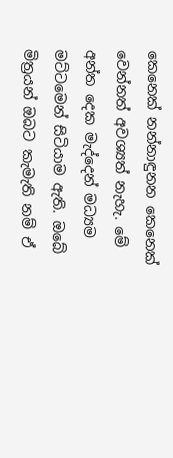කෙනෙක් නන්නාඳුනන කෙනෙක් වෙන්නත් අවශ්‍යත් නැහැ. මේ අන්ත දෙක මැද්දෙන් මධ්‍යම මට්ටමෙන් සිටියාම ඇති. ඔබේ මිත්‍රයන් ඔබට කැමැති නම් ඒ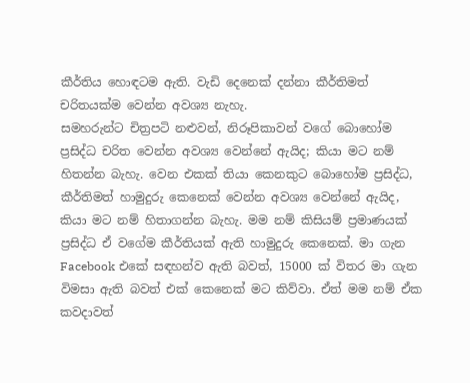කීර්තිය හොඳටම ඇති. වැඩි දෙනෙක් දන්නා කීර්තිමත් චරිතයක්ම වෙන්න අවශ්‍ය නැහැ.
සමහරුන්ට චිත්‍රපටි නළුවන්, නිරූපිකාවන් වගේ බොහෝම ප්‍රසිද්ධ චරිත වෙන්න අවශ්‍ය වෙන්නේ ඇයිද; කියා මට නම් හිතන්න බැහැ. වෙන එකක් තියා කෙනකුට බොහෝම ප්‍රසිද්ධ, කීර්තිමත් හාමුදුරු කෙනෙක් වෙන්න අවශ්‍ය වෙන්නේ ඇයිද, කියා මට නම් හිතාගන්න බැහැ. මම නම් කිසියම් ප්‍රමාණයක් ප්‍රසිද්ධ ඒ වගේම කීර්තියක් ඇති හාමුදුරු කෙනෙක්. මා ගැන Facebook එකේ සඳහන්ව ඇති බවත්, 15000 ක් විතර මා ගැන විමසා ඇති බවත් එක් කෙනෙක් මට කිව්වා. ඒත් මම නම් ඒක කවදාවත්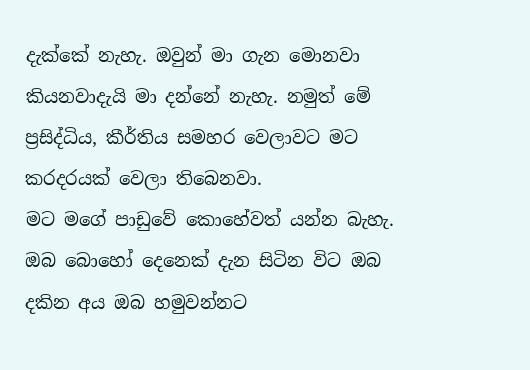දැක්කේ නැහැ. ඔවුන් මා ගැන මොනවා කියනවාදැයි මා දන්නේ නැහැ. නමුත් මේ ප්‍රසිද්ධිය, කීර්තිය සමහර වෙලාවට මට කරදරයක් වෙලා තිබෙනවා.
මට මගේ පාඩුවේ කොහේවත් යන්න බැහැ. ඔබ බොහෝ දෙනෙක් දැන සිටින විට ඔබ දකින අය ඔබ හමුවන්නට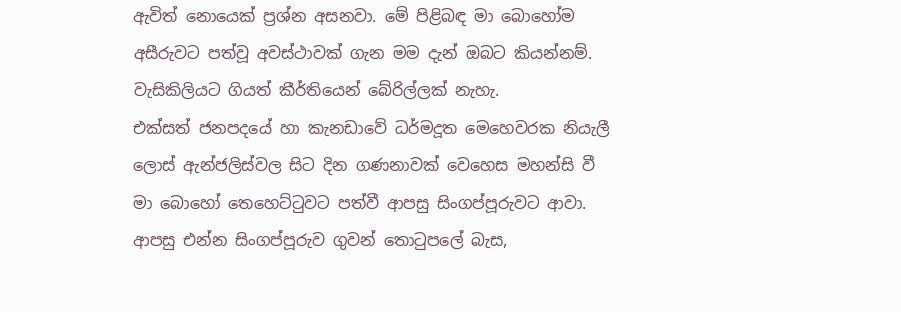ඇවිත් නොයෙක් ප්‍රශ්න අසනවා. මේ පිළිබඳ මා බොහෝම අසීරුවට පත්වූ අවස්ථාවක් ගැන මම දැන් ඔබට කියන්නම්.
වැසිකිලියට ගියත් කීර්තියෙන් බේරිල්ලක් නැහැ.
එක්සත් ජනපදයේ හා කැනඩාවේ ධර්මදූත මෙහෙවරක නියැලී ලොස් ඇන්ජලිස්වල සිට දින ගණනාවක් වෙහෙස මහන්සි වී මා බොහෝ තෙහෙට්ටුවට පත්වී ආපසු සිංගප්පූරුවට ආවා. ආපසු එන්න සිංගප්පූරුව ගුවන් තොටුපලේ බැස,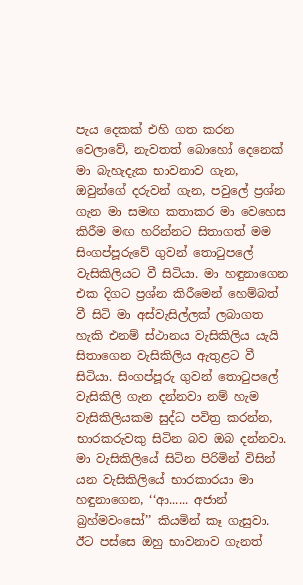පැය දෙකක් එහි ගත කරන වෙලාවේ, නැවතත් බොහෝ දෙනෙක් මා බැහැදැක භාවනාව ගැන, ඔවුන්ගේ දරුවන් ගැන, පවුලේ ප්‍රශ්න ගැන මා සමඟ කතාකර මා වෙහෙස කිරීම මඟ හරින්නට සිතාගත් මම සිංගප්පූරුවේ ගුවන් තොටුපලේ වැසිකිලියට වී සිටියා. මා හඳුනාගෙන එක දිගට ප්‍රශ්න කිරීමෙන් හෙම්බත් වී සිටි මා අස්වැසිල්ලක් ලබාගත හැකි එනම් ස්ථානය වැසිකිලිය යැයි සිතාගෙන වැසිකිලිය ඇතුළට වී සිටියා. සිංගප්පූරු ගුවන් තොටුපලේ වැසිකිලි ගැන දන්නවා නම් හැම වැසිකිලියකම සුද්ධ පවිත්‍ර කරන්න, භාරකරුවකු සිටින බව ඔබ දන්නවා. මා වැසිකිලියේ සිටින පිරිමින් විසින් යන වැසිකිලියේ භාරකාරයා මා හඳුනාගෙන, ‘‘ආ...... අජාන් බ්‍රහ්මවංසෝ’’ කියමින් කෑ ගැසුවා. ඊට පස්සෙ ඔහු භාවනාව ගැනත්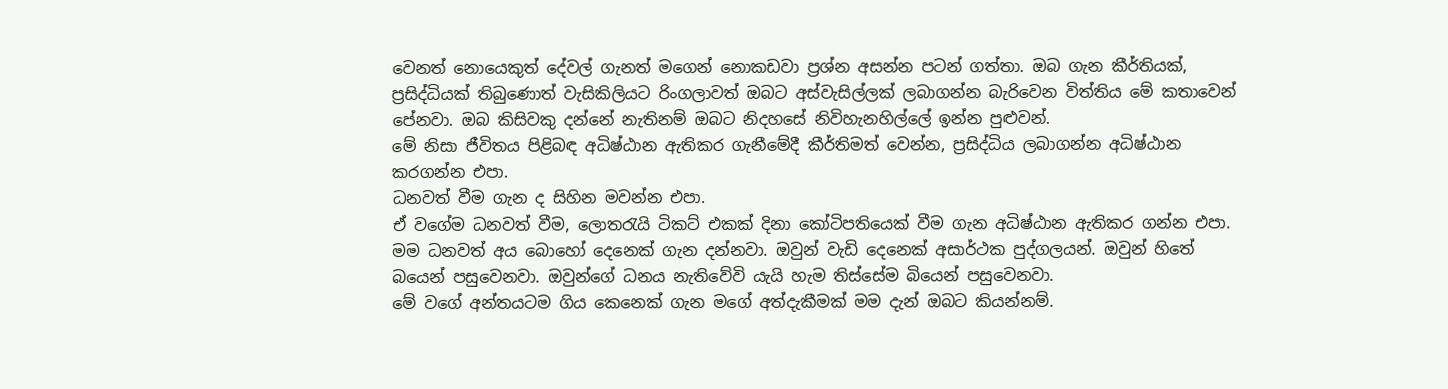වෙනත් නොයෙකුත් දේවල් ගැනත් මගෙන් නොකඩවා ප්‍රශ්න අසන්න පටන් ගත්තා. ඔබ ගැන කීර්තියක්, ප්‍රසිද්ධියක් තිබුණොත් වැසිකිලියට රිංගලාවත් ඔබට අස්වැසිල්ලක් ලබාගන්න බැරිවෙන විත්තිය මේ කතාවෙන් පේනවා. ඔබ කිසිවකු දන්නේ නැතිනම් ඔබට නිදහසේ නිවිහැනහිල්ලේ ඉන්න පුළුවන්.
මේ නිසා ජීවිතය පිළිබඳ අධිෂ්ඨාන ඇතිකර ගැනීමේදී කීර්තිමත් වෙන්න, ප්‍රසිද්ධිය ලබාගන්න අධිෂ්ඨාන කරගන්න එපා.
ධනවත් වීම ගැන ද සිහින මවන්න එපා.
ඒ වගේම ධනවත් වීම, ලොතරැයි ටිකට් එකක් දිනා කෝටිපතියෙක් වීම ගැන අධිෂ්ඨාන ඇතිකර ගන්න එපා. මම ධනවත් අය බොහෝ දෙනෙක් ගැන දන්නවා. ඔවුන් වැඩි දෙනෙක් අසාර්ථක පුද්ගලයන්. ඔවුන් හිතේ බයෙන් පසුවෙනවා. ඔවුන්ගේ ධනය නැතිවේවි යැයි හැම තිස්සේම බියෙන් පසුවෙනවා.
මේ වගේ අන්තයටම ගිය කෙනෙක් ගැන මගේ අත්දැකීමක් මම දැන් ඔබට කියන්නම්.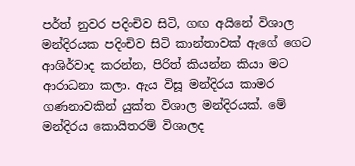පර්ත් නුවර පදිංචිව සිටි, ගඟ අයිනේ විශාල මන්දිරයක පදිංචිව සිටි කාන්තාවක් ඇගේ ගෙට ආශිර්වාද කරන්න, පිරිත් කියන්න කියා මට ආරාධනා කලා. ඇය විසූ මන්දිරය කාමර ගණනාවකින් යුක්ත විශාල මන්දිරයක්. මේ මන්දිරය කොයිතරම් විශාලද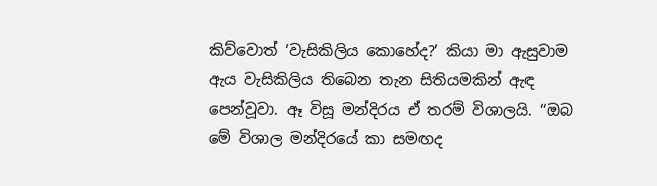කිව්වොත් ‘වැසිකිලිය කොහේද?’ කියා මා ඇසුවාම ඇය වැසිකිලිය තිබෙන තැන සිතියමකින් ඇඳ පෙන්වූවා. ඈ විසූ මන්දිරය ඒ තරම් විශාලයි. ‘‘ඔබ  මේ විශාල මන්දිරයේ කා සමඟද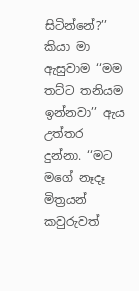සිටින්නේ?’’ කියා මා ඇසුවාම ‘‘මම තට්ට තනියම ඉන්නවා’’ ඇය උත්තර දුන්නා. ‘‘මට මගේ නෑදෑ මිත්‍රයන් කවුරුවත්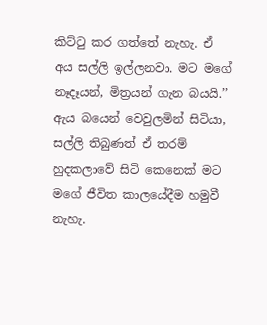කිට්ටු කර ගත්තේ නැහැ. ඒ අය සල්ලි ඉල්ලනවා. මට මගේ නෑදෑයන්, මිත්‍රයන් ගැන බයයි.’’
ඇය බයෙන් වෙවුලමින් සිටියා, සල්ලි තිබුණත් ඒ තරම් හුදකලාවේ සිටි කෙනෙක් මට මගේ ජීවිත කාලයේදීම හමුවී නැහැ.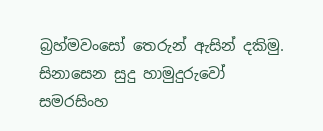බ්‍රහ්මවංසෝ තෙරුන් ඇසින් දකිමු.
සිනාසෙන සුදු හාමුදුරුවෝ
සමරසිංහ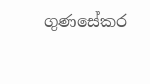ගුණසේකර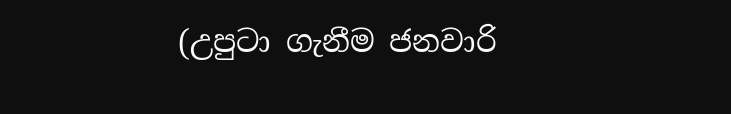(උපුටා ගැනීම ජනවාරි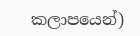කලාපයෙන්)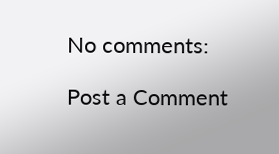No comments:

Post a Comment